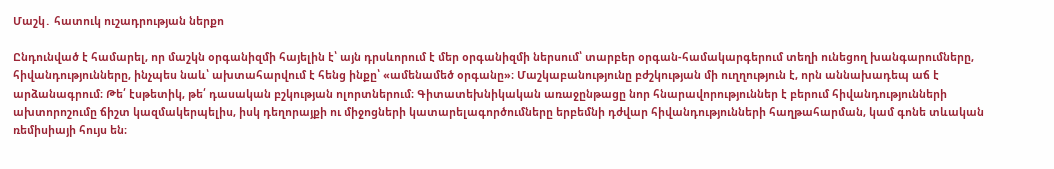Մաշկ․ հատուկ ուշադրության ներքո

Ընդունված է համարել, որ մաշկն օրգանիզմի հայելին է՝ այն դրսևորում է մեր օրգանիզմի ներսում՝ տարբեր օրգան-համակարգերում տեղի ունեցող խանգարումները, հիվանդությունները, ինչպես նաև՝ ախտահարվում է հենց ինքը՝ «ամենամեծ օրգանը»։ Մաշկաբանությունը բժշկության մի ուղղություն է, որն աննախադեպ աճ է արձանագրում։ Թե՛ էսթետիկ, թե՛ դասական բշկության ոլորտներում։ Գիտատեխնիկական առաջընթացը նոր հնարավորություններ է բերում հիվանդությունների ախտորոշումը ճիշտ կազմակերպելիս, իսկ դեղորայքի ու միջոցների կատարելագործումները երբեմնի դժվար հիվանդությունների հաղթահարման, կամ գոնե տևական ռեմիսիայի հույս են։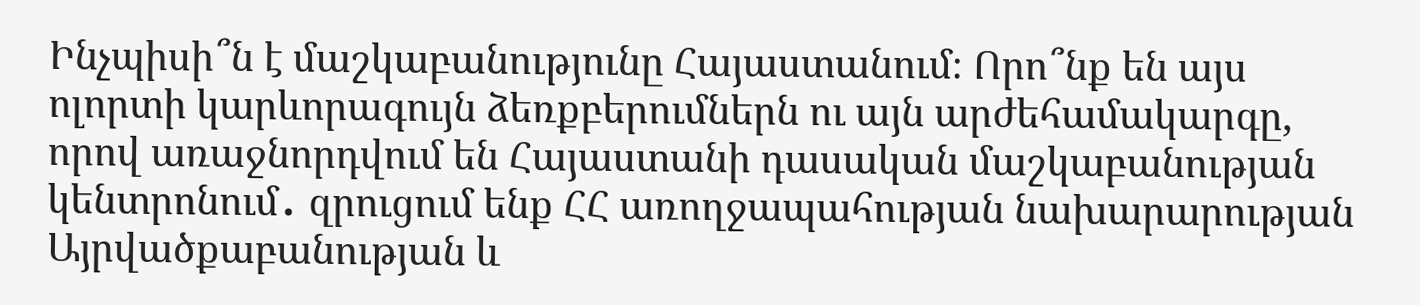Ինչպիսի՞ն է մաշկաբանությունը Հայաստանում։ Որո՞նք են այս ոլորտի կարևորագույն ձեռքբերումներն ու այն արժեհամակարգը, որով առաջնորդվում են Հայաստանի դասական մաշկաբանության կենտրոնում․ զրուցում ենք ՀՀ առողջապահության նախարարության Այրվածքաբանության և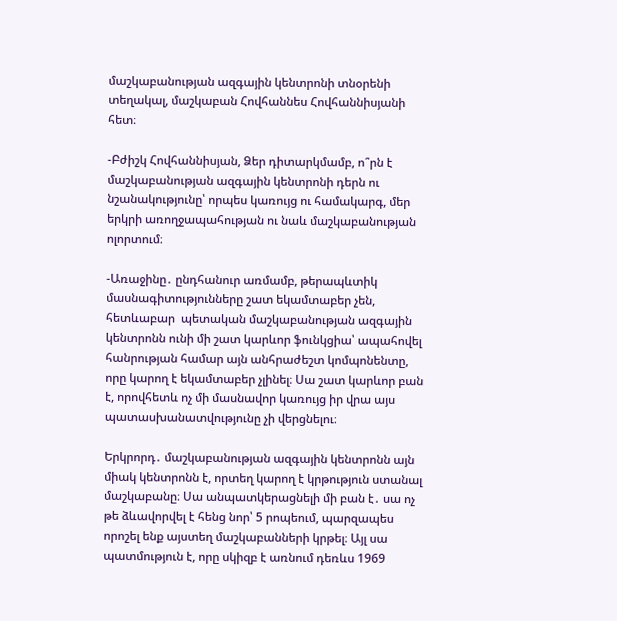մաշկաբանության ազգային կենտրոնի տնօրենի տեղակալ, մաշկաբան Հովհաննես Հովհաննիսյանի հետ։

-Բժիշկ Հովհաննիսյան, Ձեր դիտարկմամբ, ո՞րն է մաշկաբանության ազգային կենտրոնի դերն ու նշանակությունը՝ որպես կառույց ու համակարգ, մեր երկրի առողջապահության ու նաև մաշկաբանության ոլորտում։

-Առաջինը․ ընդհանուր առմամբ, թերապևտիկ մասնագիտությունները շատ եկամտաբեր չեն, հետևաբար  պետական մաշկաբանության ազգային կենտրոնն ունի մի շատ կարևոր ֆունկցիա՝ ապահովել հանրության համար այն անհրաժեշտ կոմպոնենտը, որը կարող է եկամտաբեր չլինել։ Սա շատ կարևոր բան է, որովհետև ոչ մի մասնավոր կառույց իր վրա այս պատասխանատվությունը չի վերցնելու։

Երկրորդ․ մաշկաբանության ազգային կենտրոնն այն միակ կենտրոնն է, որտեղ կարող է կրթություն ստանալ մաշկաբանը։ Սա անպատկերացնելի մի բան է․ սա ոչ թե ձևավորվել է հենց նոր՝ 5 րոպեում, պարզապես որոշել ենք այստեղ մաշկաբանների կրթել։ Այլ սա պատմություն է, որը սկիզբ է առնում դեռևս 1969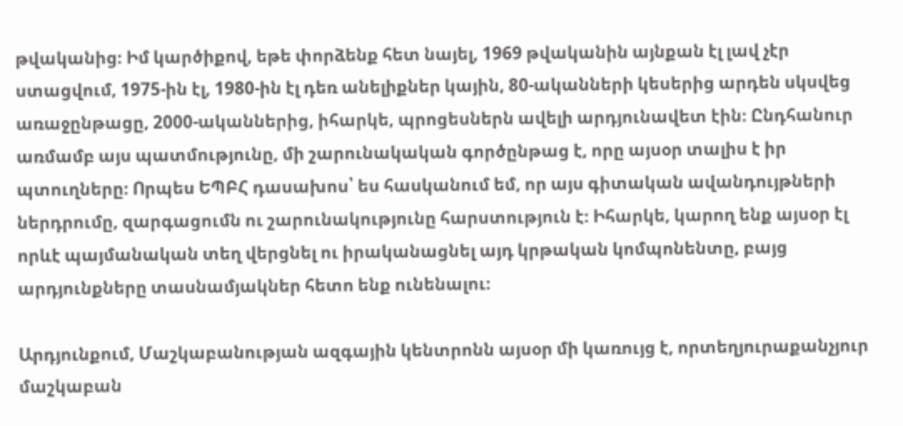թվականից։ Իմ կարծիքով, եթե փորձենք հետ նայել, 1969 թվականին այնքան էլ լավ չէր ստացվում, 1975-ին էլ, 1980-ին էլ դեռ անելիքներ կային, 80-ականների կեսերից արդեն սկսվեց առաջընթացը, 2000-ականներից, իհարկե, պրոցեսներն ավելի արդյունավետ էին։ Ընդհանուր առմամբ այս պատմությունը, մի շարունակական գործընթաց է, որը այսօր տալիս է իր պտուղները։ Որպես ԵՊԲՀ դասախոս՝ ես հասկանում եմ, որ այս գիտական ավանդույթների ներդրումը, զարգացումն ու շարունակությունը հարստություն է։ Իհարկե, կարող ենք այսօր էլ որևէ պայմանական տեղ վերցնել ու իրականացնել այդ կրթական կոմպոնենտը, բայց արդյունքները տասնամյակներ հետո ենք ունենալու։

Արդյունքում, Մաշկաբանության ազգային կենտրոնն այսօր մի կառույց է, որտեղյուրաքանչյուր մաշկաբան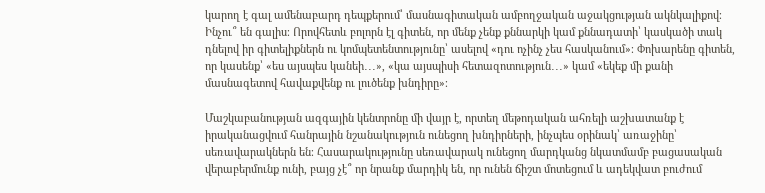կարող է գալ ամենաբարդ դեպքերում՝ մասնագիտական ամբողջական աջակցության ակնկալիքով։ Ինչու՞ են գալիս։ Որովհետև բոլորն էլ գիտեն, որ մենք չենք քննարկի կամ քննադատի՝ կասկածի տակ դնելով իր գիտելիքներն ու կոմպետենտությունը՝ ասելով «դու ոչինչ չես հասկանում»։ Փոխարենը գիտեն, որ կասենք՝ «ես այսպես կանեի․․․», «կա այսպիսի հետազոտություն․․․» կամ «եկեք մի քանի մասնագետով հավաքվենք ու լուծենք խնդիրը»։

Մաշկաբանության ազգային կենտրոնը մի վայր է, որտեղ մեթոդական ահռելի աշխատանք է իրականացվում հանրային նշանակություն ունեցող խնդիրների, ինչպես օրինակ՝ առաջինը՝ սեռավարակներն են։ Հասարակությունը սեռավարակ ունեցող մարդկանց նկատմամբ բացասական վերաբերմունք ունի, բայց չէ՞ որ նրանք մարդիկ են, որ ունեն ճիշտ մոտեցում և ադեկվատ բուժում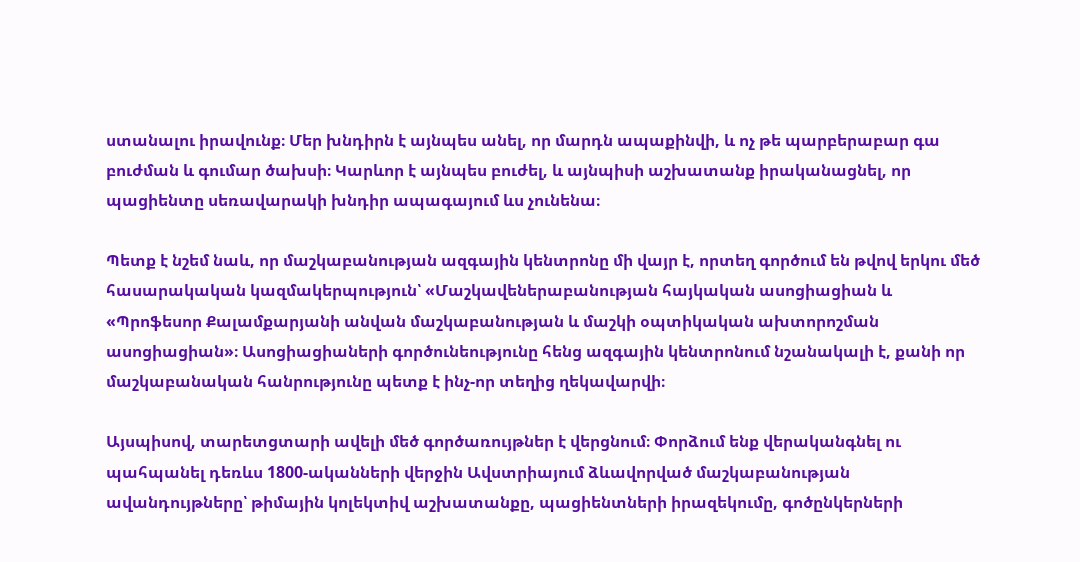ստանալու իրավունք։ Մեր խնդիրն է այնպես անել, որ մարդն ապաքինվի, և ոչ թե պարբերաբար գա բուժման և գումար ծախսի։ Կարևոր է այնպես բուժել, և այնպիսի աշխատանք իրականացնել, որ պացիենտը սեռավարակի խնդիր ապագայում ևս չունենա։

Պետք է նշեմ նաև, որ մաշկաբանության ազգային կենտրոնը մի վայր է, որտեղ գործում են թվով երկու մեծ հասարակական կազմակերպություն՝ «Մաշկավեներաբանության հայկական ասոցիացիան և «Պրոֆեսոր Քալամքարյանի անվան մաշկաբանության և մաշկի օպտիկական ախտորոշման ասոցիացիան»։ Ասոցիացիաների գործունեությունը հենց ազգային կենտրոնում նշանակալի է, քանի որ մաշկաբանական հանրությունը պետք է ինչ-որ տեղից ղեկավարվի։

Այսպիսով, տարետցտարի ավելի մեծ գործառույթներ է վերցնում։ Փորձում ենք վերականգնել ու պահպանել դեռևս 1800-ականների վերջին Ավստրիայում ձևավորված մաշկաբանության ավանդույթները՝ թիմային կոլեկտիվ աշխատանքը, պացիենտների իրազեկումը, գոծընկերների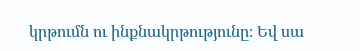կրթումն ու ինքնակրթությունը։ Եվ սա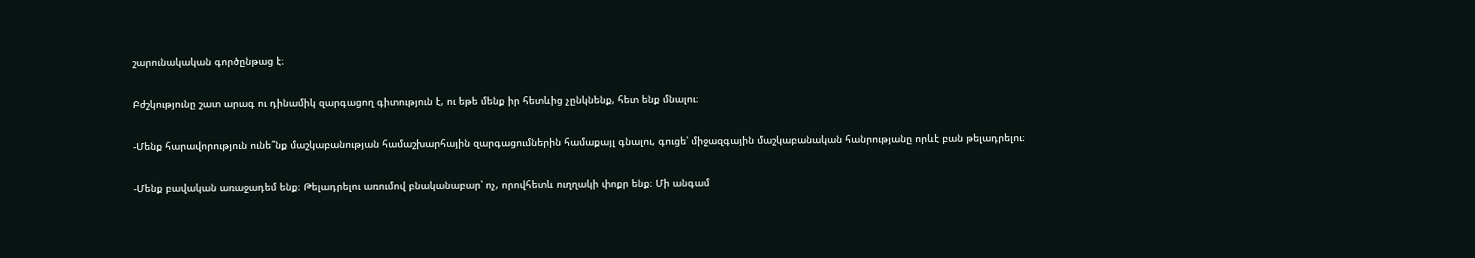շարունակական գործընթաց է։

Բժշկությունը շատ արագ ու դինամիկ զարգացող գիտություն է, ու եթե մենք իր հետևից չընկնենք, հետ ենք մնալու։

-Մենք հարավորություն ունե՞նք մաշկաբանության համաշխարհային զարգացումներին համաքայլ գնալու, գուցե՝ միջազգային մաշկաբանական հանրությանը որևէ բան թելադրելու։

-Մենք բավական առաջադեմ ենք։ Թելադրելու առումով բնականաբար՝ ոչ, որովհետև ուղղակի փոքր ենք։ Մի անգամ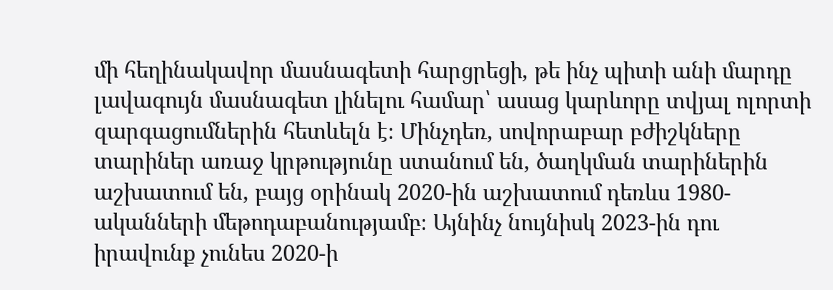մի հեղինակավոր մասնագետի հարցրեցի, թե ինչ պիտի անի մարդը լավագույն մասնագետ լինելու համար՝ ասաց կարևորը տվյալ ոլորտի զարգացումներին հետևելն է։ Մինչդեռ, սովորաբար բժիշկները տարիներ առաջ կրթությունը ստանում են, ծաղկման տարիներին աշխատում են, բայց օրինակ 2020-ին աշխատում դեռևս 1980-ականների մեթոդաբանությամբ։ Այնինչ նույնիսկ 2023-ին դու իրավունք չունես 2020-ի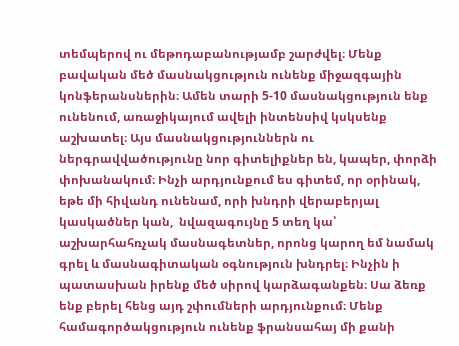տեմպերով ու մեթոդաբանությամբ շարժվել։ Մենք բավական մեծ մասնակցություն ունենք միջազգային կոնֆերանսներին։ Ամեն տարի 5-10 մասնակցություն ենք ունենում, առաջիկայում ավելի ինտենսիվ կսկսենք աշխատել։ Այս մասնակցություններն ու ներգրավվածությունը նոր գիտելիքներ են, կապեր, փորձի փոխանակում։ Ինչի արդյունքում ես գիտեմ, որ օրինակ, եթե մի հիվանդ ունենամ, որի խնդրի վերաբերյալ կասկածներ կան,  նվազագույնը 5 տեղ կա՝ աշխարհահռչակ մասնագետներ, որոնց կարող եմ նամակ գրել և մասնագիտական օգնություն խնդրել։ Ինչին ի պատասխան իրենք մեծ սիրով կարձագանքեն։ Սա ձեռք ենք բերել հենց այդ շփումների արդյունքում։ Մենք համագործակցություն ունենք ֆրանսահայ մի քանի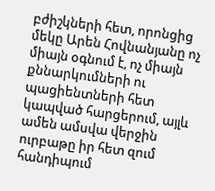բժիշկների հետ, որոնցից մեկը Արեն Հովնանյանը ոչ միայն օգնում է, ոչ միայն քննարկումների ու պացիենտների հետ կապված հարցերում, այլև ամեն ամսվա վերջին ուրբաթը իր հետ զում հանդիպում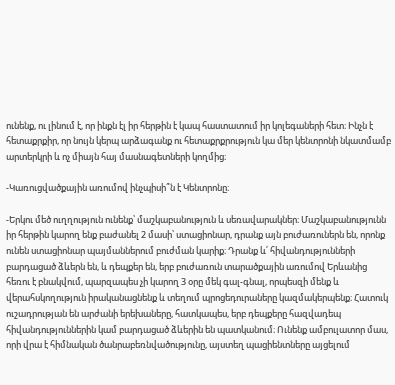ունենք, ու լինում է, որ ինքն էլ իր հերթին է կապ հաստատում իր կոլեգաների հետ։ Ինչն է հետաքրքիր, որ նույն կերպ արձագանք ու հետաքրքրություն կա մեր կենտրոնի նկատմամբ արտերկրի և ոչ միայն հայ մասնագետների կողմից։

-Կառուցվածքային առումով ինչպիսի՞ն է Կենտրոնը։

-Երկու մեծ ուղղություն ունենք՝ մաշկաբանություն և սեռավարակներ։ Մաշկաբանությունն իր հերթին կարող ենք բաժանել 2 մասի՝ ստացիոնար, դրանք այն բուժառուներն են, որոնք ունեն ստացիոնար պայմաններում բուժման կարիք։ Դրանք և՛ հիվանդությունների բարդացած ձևերն են, և դեպքեր են, երբ բուժառուն տարածքային առումով Երևանից հեռու է բնակվում, պարզապես չի կարող 3 օրը մեկ գալ-գնալ, որպեսզի մենք և վերահսկողություն իրականացնենք և տեղում պրոցեդուրաները կազմակերպենք։ Հատուկ ուշադրության են արժանի երեխաները, հատկապես, երբ դեպքերը հազվադեպ հիվանդություններին կամ բարդացած ձևերին են պատկանում։ Ունենք ամբուլատոր մաս, որի վրա է հիմնական ծանրաբեռնվածությունը, այստեղ պացիենտները այցելում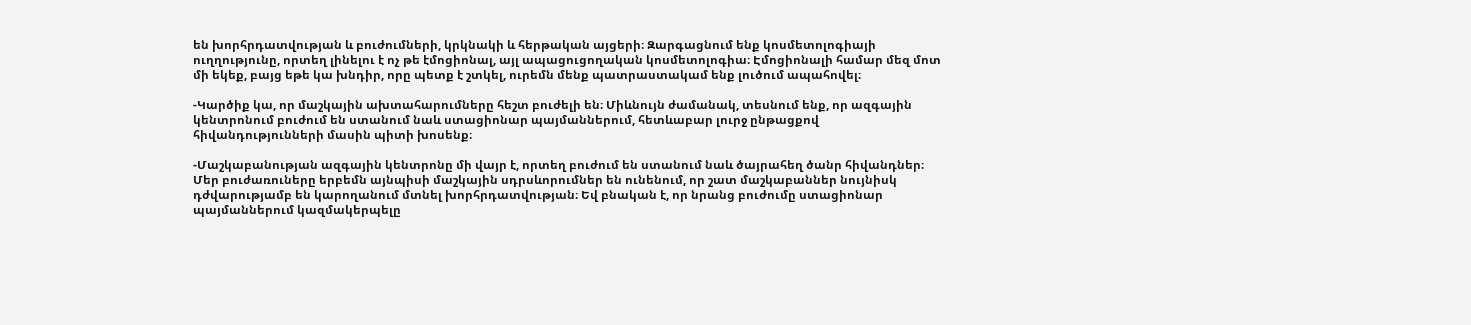են խորհրդատվության և բուժումների, կրկնակի և հերթական այցերի։ Զարգացնում ենք կոսմետոլոգիայի ուղղությունը, որտեղ լինելու է ոչ թե էմոցիոնալ, այլ ապացուցողական կոսմետոլոգիա։ Էմոցիոնալի համար մեզ մոտ մի եկեք, բայց եթե կա խնդիր, որը պետք է շտկել, ուրեմն մենք պատրաստակամ ենք լուծում ապահովել։

-Կարծիք կա, որ մաշկային ախտահարումները հեշտ բուժելի են։ Միևնույն ժամանակ, տեսնում ենք, որ ազգային կենտրոնում բուժում են ստանում նաև ստացիոնար պայմաններում, հետևաբար լուրջ ընթացքով հիվանդությունների մասին պիտի խոսենք։

-Մաշկաբանության ազգային կենտրոնը մի վայր է, որտեղ բուժում են ստանում նաև ծայրահեղ ծանր հիվանդներ։ Մեր բուժառուները երբեմն այնպիսի մաշկային սդրսևորումներ են ունենում, որ շատ մաշկաբաններ նույնիսկ դժվարությամբ են կարողանում մտնել խորհրդատվության։ Եվ բնական է, որ նրանց բուժումը ստացիոնար պայմաններում կազմակերպելը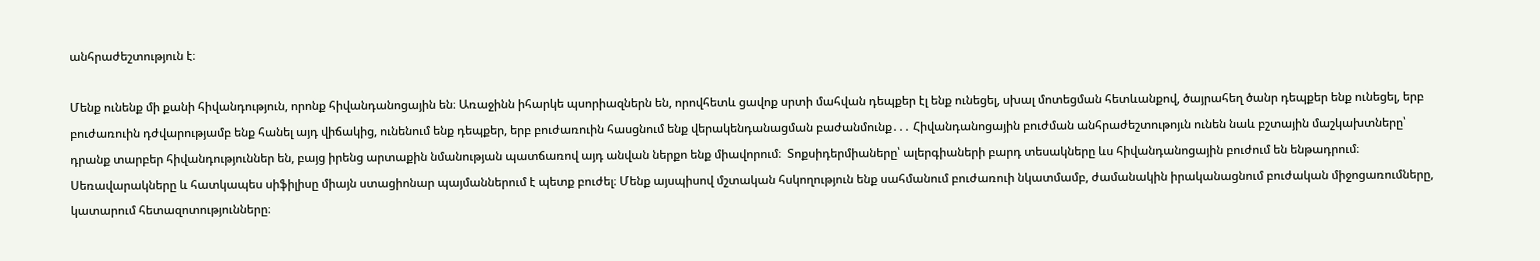անհրաժեշտություն է։

Մենք ունենք մի քանի հիվանդություն, որոնք հիվանդանոցային են։ Առաջինն իհարկե պսորիազներն են, որովհետև ցավոք սրտի մահվան դեպքեր էլ ենք ունեցել, սխալ մոտեցման հետևանքով, ծայրահեղ ծանր դեպքեր ենք ունեցել, երբ բուժառուին դժվարությամբ ենք հանել այդ վիճակից, ունենում ենք դեպքեր, երբ բուժառուին հասցնում ենք վերակենդանացման բաժանմունք․․․ Հիվանդանոցային բուժման անհրաժեշտութոյւն ունեն նաև բշտային մաշկախտները՝ դրանք տարբեր հիվանդություններ են, բայց իրենց արտաքին նմանության պատճառով այդ անվան ներքո ենք միավորում։  Տոքսիդերմիաները՝ ալերգիաների բարդ տեսակները ևս հիվանդանոցային բուժում են ենթադրում։ Սեռավարակները և հատկապես սիֆիլիսը միայն ստացիոնար պայմաններում է պետք բուժել։ Մենք այսպիսով մշտական հսկողություն ենք սահմանում բուժառուի նկատմամբ, ժամանակին իրականացնում բուժական միջոցառումները, կատարում հետազոտությունները։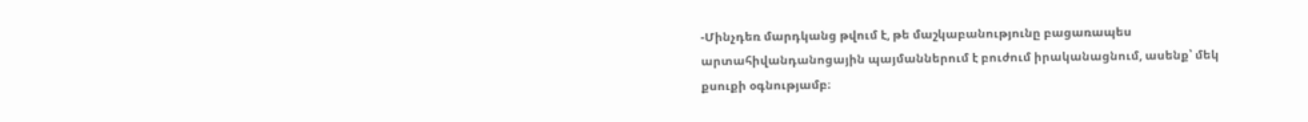-Մինչդեռ մարդկանց թվում է, թե մաշկաբանությունը բացառապես արտահիվանդանոցային պայմաններում է բուժում իրականացնում, ասենք՝ մեկ քսուքի օգնությամբ։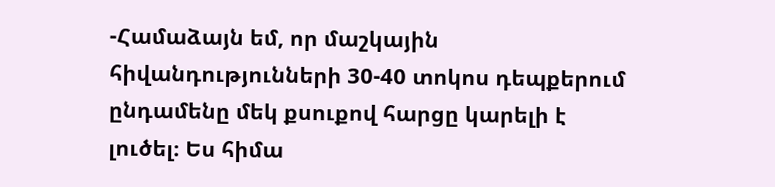-Համաձայն եմ, որ մաշկային հիվանդությունների 30-40 տոկոս դեպքերում ընդամենը մեկ քսուքով հարցը կարելի է լուծել։ Ես հիմա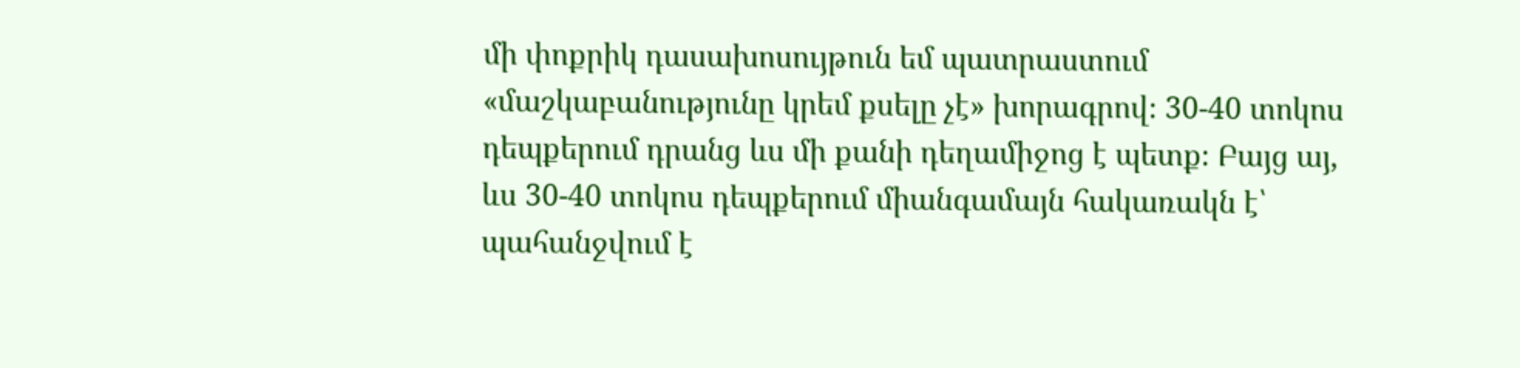մի փոքրիկ դասախոսույթուն եմ պատրաստում «մաշկաբանությունը կրեմ քսելը չէ» խորագրով։ 30-40 տոկոս դեպքերում դրանց ևս մի քանի դեղամիջոց է պետք։ Բայց այ, ևս 30-40 տոկոս դեպքերում միանգամայն հակառակն է՝ պահանջվում է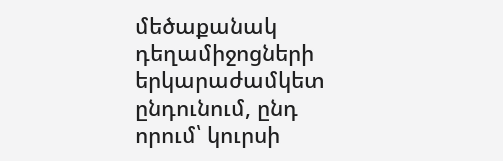մեծաքանակ դեղամիջոցների երկարաժամկետ ընդունում, ընդ որում՝ կուրսի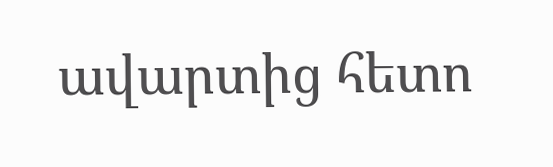ավարտից հետո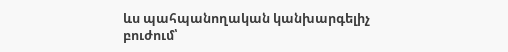ևս պահպանողական կանխարգելիչ բուժում՝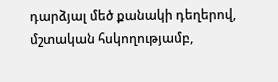դարձյալ մեծ քանակի դեղերով, մշտական հսկողությամբ,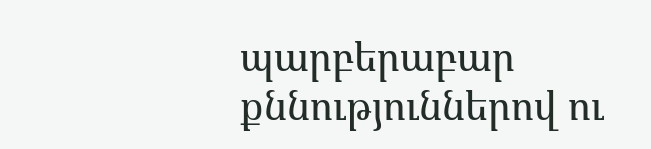պարբերաբար քննություններով ու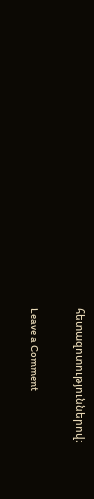հետազոտություններով։

Leave a Comment